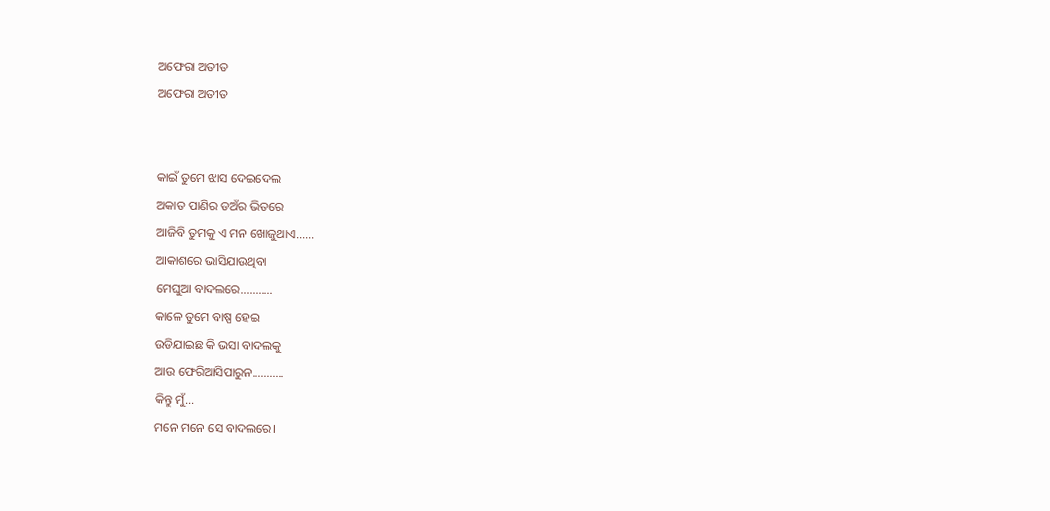ଅଫେରା ଅତୀତ
ଅଫେରା ଅତୀତ


କାଇଁ ତୁମେ ଝାସ ଦେଇଦେଲ
ଅକାତ ପାଣିର ଡଅଁର ଭିତରେ
ଆଜିବି ତୁମକୁ ଏ ମନ ଖୋଜୁଥାଏ......
ଆକାଶରେ ଭାସିଯାଉଥିବା
ମେଘୁଆ ବାଦଲରେ...........
କାଳେ ତୁମେ ବାଷ୍ପ ହେଇ
ଉଡିଯାଇଛ କି ଭସା ବାଦଲକୁ
ଆଉ ଫେରିଆସିପାରୁନ...........
କିନ୍ତୁ ମୁଁ...
ମନେ ମନେ ସେ ବାଦଲରେ।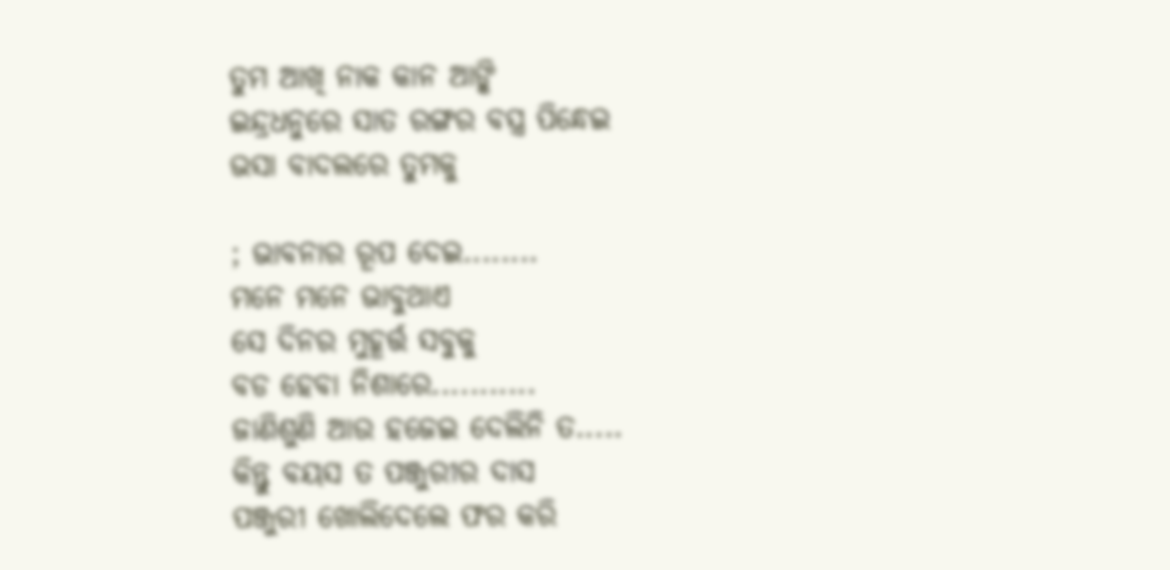ତୁମ ଆଖି ନାକ କାନ ଆଙ୍କି
ଇନ୍ଦ୍ରଧନୁରେ ସାତ ରଙ୍ଗର ବସ୍ତ୍ର ପିନ୍ଧେଇ
ଭସା ବାଦଲରେ ତୁମକୁ

; ଭାବନାର ରୂପ ଦେଇ........
ମନେ ମନେ ଭାବୁଥାଏ
ସେ ଦିନର ମୁହୂର୍ତ୍ତ ସବୁକୁ
ବଡ ହେବା ନିଶାରେ...........
ଜାଣିଶୁଣି ଆଉ ହଜେଇ ଦେଲିନି ତ.....
କିନ୍ତୁ ବୟସ ତ ପଞ୍ଜୁରୀର ଦାସ
ପଞ୍ଜୁରୀ ଖୋଲିଦେଲେ ଫର କରି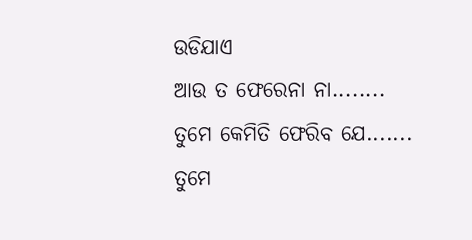ଉଡିଯାଏ
ଆଉ ତ ଫେରେନା ନା........
ତୁମେ କେମିତି ଫେରିବ ଯେ.......
ତୁମେ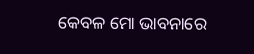କେବଳ ମୋ ଭାବନାରେ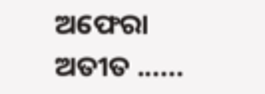ଅଫେରା ଅତୀତ ......